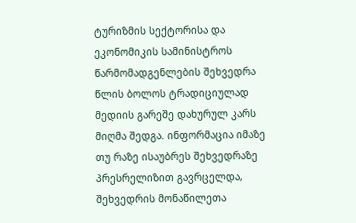ტურიზმის სექტორისა და ეკონომიკის სამინისტროს წარმომადგენლების შეხვედრა წლის ბოლოს ტრადიციულად მედიის გარეშე დახურულ კარს მიღმა შედგა. ინფორმაცია იმაზე თუ რაზე ისაუბრეს შეხვედრაზე პრესრელიზით გავრცელდა, შეხვედრის მონაწილეთა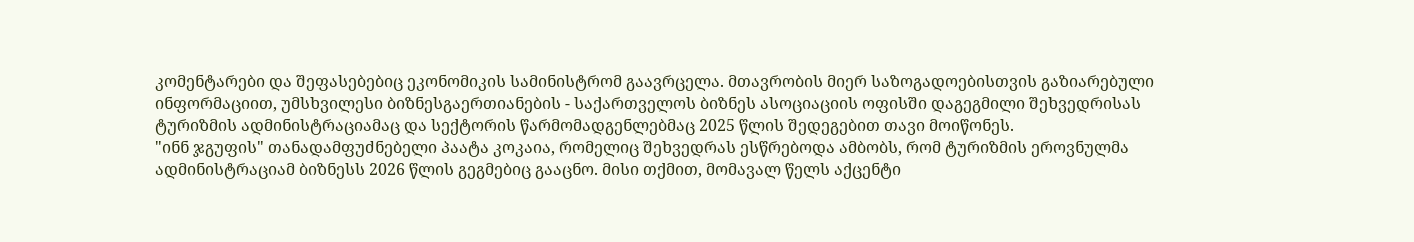კომენტარები და შეფასებებიც ეკონომიკის სამინისტრომ გაავრცელა. მთავრობის მიერ საზოგადოებისთვის გაზიარებული ინფორმაციით, უმსხვილესი ბიზნესგაერთიანების - საქართველოს ბიზნეს ასოციაციის ოფისში დაგეგმილი შეხვედრისას ტურიზმის ადმინისტრაციამაც და სექტორის წარმომადგენლებმაც 2025 წლის შედეგებით თავი მოიწონეს.
"ინნ ჯგუფის" თანადამფუძნებელი პაატა კოკაია, რომელიც შეხვედრას ესწრებოდა ამბობს, რომ ტურიზმის ეროვნულმა ადმინისტრაციამ ბიზნესს 2026 წლის გეგმებიც გააცნო. მისი თქმით, მომავალ წელს აქცენტი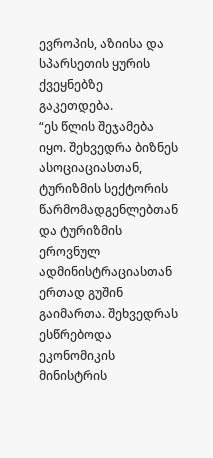ევროპის, აზიისა და სპარსეთის ყურის ქვეყნებზე გაკეთდება.
“ეს წლის შეჯამება იყო. შეხვედრა ბიზნეს ასოციაციასთან, ტურიზმის სექტორის წარმომადგენლებთან და ტურიზმის ეროვნულ ადმინისტრაციასთან ერთად გუშინ გაიმართა. შეხვედრას ესწრებოდა ეკონომიკის მინისტრის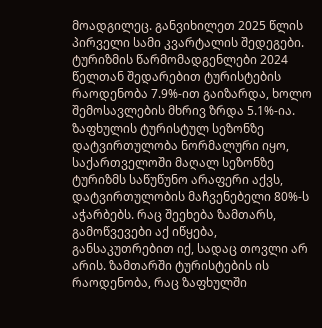მოადგილეც. განვიხილეთ 2025 წლის პირველი სამი კვარტალის შედეგები. ტურიზმის წარმომადგენლები 2024 წელთან შედარებით ტურისტების რაოდენობა 7.9%-ით გაიზარდა, ხოლო შემოსავლების მხრივ ზრდა 5.1%-ია. ზაფხულის ტურისტულ სეზონზე დატვირთულობა ნორმალური იყო, საქართველოში მაღალ სეზონზე ტურიზმს საწუწუნო არაფერი აქვს, დატვირთულობის მაჩვენებელი 80%-ს აჭარბებს. რაც შეეხება ზამთარს, გამოწვევები აქ იწყება, განსაკუთრებით იქ, სადაც თოვლი არ არის. ზამთარში ტურისტების ის რაოდენობა, რაც ზაფხულში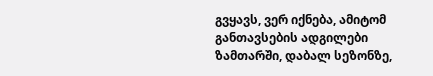გვყავს, ვერ იქნება, ამიტომ განთავსების ადგილები ზამთარში, დაბალ სეზონზე,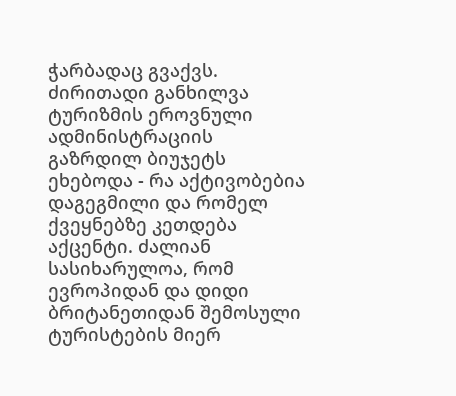ჭარბადაც გვაქვს.
ძირითადი განხილვა ტურიზმის ეროვნული ადმინისტრაციის გაზრდილ ბიუჯეტს ეხებოდა - რა აქტივობებია დაგეგმილი და რომელ ქვეყნებზე კეთდება აქცენტი. ძალიან სასიხარულოა, რომ ევროპიდან და დიდი ბრიტანეთიდან შემოსული ტურისტების მიერ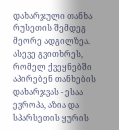დახარჯული თანხა რუსეთის შემდეგ მეორე ადგილზეა. ასევე გვითხრეს, რომელ ქვეყნებში აპირებენ თანხების დახარჯვას - ესაა ევროპა, აზია და სპარსეთის ყურის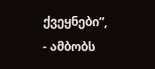ქვეყნები”, - ამბობს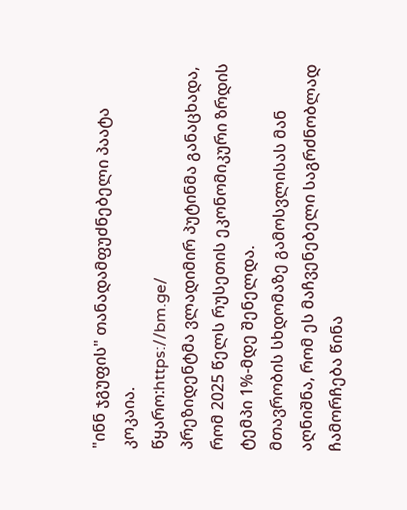"ინნ ჯგუფის" თანადამფუძნებელი პაატა კოკაია.
წყარო:https://bm.ge/
პრეზიდენტმა ვლადიმირ პუტინმა განაცხადა, რომ 2025 წელს რუსეთის ეკონომიკური ზრდის ტემპი 1%-მდე შენელდა.
მთავრობის სხდომაზე გამოსვლისას მან აღნიშნა, რომ ეს მაჩვენებელი საგრძნობლად ჩამორჩება წინა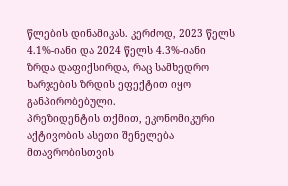წლების დინამიკას. კერძოდ, 2023 წელს 4.1%-იანი და 2024 წელს 4.3%-იანი ზრდა დაფიქსირდა, რაც სამხედრო ხარჯების ზრდის ეფექტით იყო განპირობებული.
პრეზიდენტის თქმით, ეკონომიკური აქტივობის ასეთი შენელება მთავრობისთვის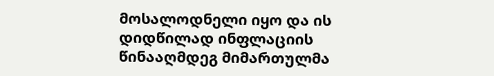მოსალოდნელი იყო და ის დიდწილად ინფლაციის წინააღმდეგ მიმართულმა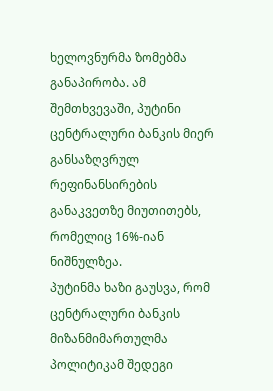ხელოვნურმა ზომებმა განაპირობა. ამ შემთხვევაში, პუტინი ცენტრალური ბანკის მიერ განსაზღვრულ რეფინანსირების განაკვეთზე მიუთითებს, რომელიც 16%-იან ნიშნულზეა.
პუტინმა ხაზი გაუსვა, რომ ცენტრალური ბანკის მიზანმიმართულმა პოლიტიკამ შედეგი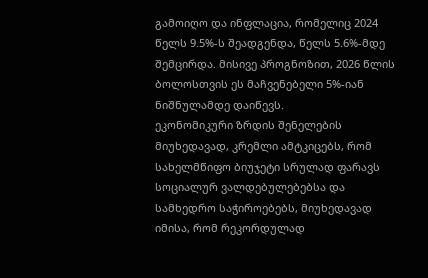გამოიღო და ინფლაცია, რომელიც 2024 წელს 9.5%-ს შეადგენდა, წელს 5.6%-მდე შემცირდა. მისივე პროგნოზით, 2026 წლის ბოლოსთვის ეს მაჩვენებელი 5%-იან ნიშნულამდე დაიწევს.
ეკონომიკური ზრდის შენელების მიუხედავად, კრემლი ამტკიცებს, რომ სახელმწიფო ბიუჯეტი სრულად ფარავს სოციალურ ვალდებულებებსა და სამხედრო საჭიროებებს, მიუხედავად იმისა, რომ რეკორდულად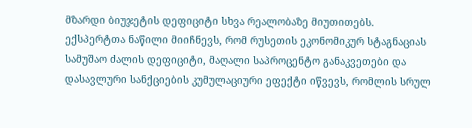მზარდი ბიუჯეტის დეფიციტი სხვა რეალობაზე მიუთითებს.
ექსპერტთა ნაწილი მიიჩნევს, რომ რუსეთის ეკონომიკურ სტაგნაციას სამუშაო ძალის დეფიციტი, მაღალი საპროცენტო განაკვეთები და დასავლური სანქციების კუმულაციური ეფექტი იწვევს, რომლის სრულ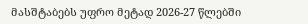მასშტაბებს უფრო მეტად 2026-27 წლებში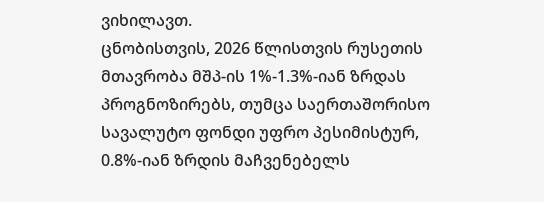ვიხილავთ.
ცნობისთვის, 2026 წლისთვის რუსეთის მთავრობა მშპ-ის 1%-1.3%-იან ზრდას პროგნოზირებს, თუმცა საერთაშორისო სავალუტო ფონდი უფრო პესიმისტურ, 0.8%-იან ზრდის მაჩვენებელს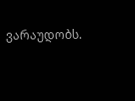ვარაუდობს.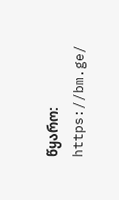წყარო: https://bm.ge/